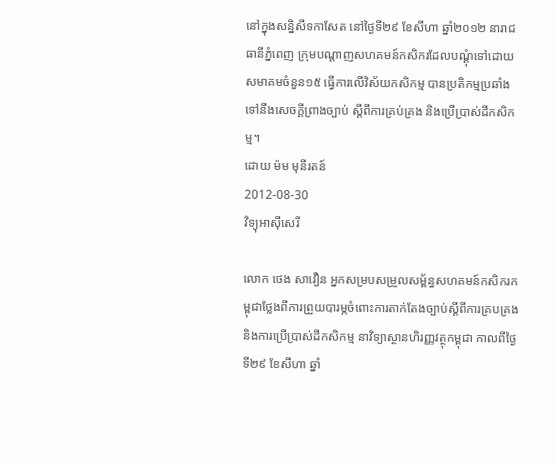នៅក្នុងសន្និសីទកាសែត នៅថ្ងៃទី២៩ ខែសីហា ឆ្នាំ២០១២ នារាជធានីភ្នំពេញ ក្រុមបណ្ដាញសហគមន៍កសិករដែលបណ្ដុំទៅដោយសមាគមចំនួន១៥ ធ្វើការលើវិស័យកសិកម្ម បានប្រតិកម្មប្រឆាំងទៅនឹងសេចក្ដីព្រាងច្បាប់ ស្តីពីការគ្រប់គ្រង និងប្រើប្រាស់ដីកសិកម្ម។
ដោយ ម៉ម មុនីរតន៍
2012-08-30
វិទ្យុអាស៊ីសេរី

លោក ថេង សាវឿន អ្នកសម្របសម្រួលសម្ព័ន្ធសហគមន៍កសិករកម្ពុជាថ្លែងពីការព្រួយបារម្ភចំពោះការតាក់តែងច្បាប់ស្ដីពីការគ្របគ្រង និងការប្រើប្រាស់ដីកសិកម្ម នាវិទ្យាស្ថានហិរញ្ញវត្ថុកម្ពុជា កាលពីថ្ងៃទី២៩ ខែសីហា ឆ្នាំ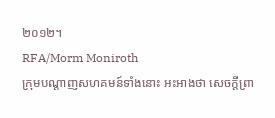២០១២។
RFA/Morm Moniroth
ក្រុមបណ្ដាញសហគមន៍ទាំងនោះ អះអាងថា សេចក្ដីព្រា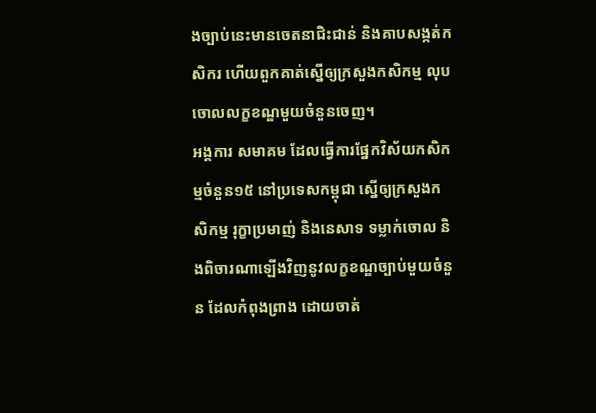ងច្បាប់នេះមានចេតនាជិះជាន់ និងគាបសង្កត់កសិករ ហើយពួកគាត់ស្នើឲ្យក្រសួងកសិកម្ម លុបចោលលក្ខខណ្ឌមួយចំនួនចេញ។
អង្គការ សមាគម ដែលធ្វើការផ្នែកវិស័យកសិកម្មចំនួន១៥ នៅប្រទេសកម្ពុជា ស្នើឲ្យក្រសួងកសិកម្ម រុក្ខាប្រមាញ់ និងនេសាទ ទម្លាក់ចោល និងពិចារណាឡើងវិញនូវលក្ខខណ្ឌច្បាប់មួយចំនួន ដែលកំពុងព្រាង ដោយចាត់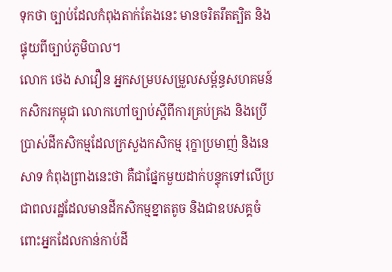ទុកថា ច្បាប់ដែលកំពុងតាក់តែងនេះ មានចរិតរឹតត្បិត និងផ្ទុយពីច្បាប់ភូមិបាល។
លោក ថេង សាវឿន អ្នកសម្របសម្រួលសម្ព័ន្ធសហគមន៍កសិករកម្ពុជា លោកហៅច្បាប់ស្ដីពីការគ្រប់គ្រង និងប្រើប្រាស់ដីកសិកម្មដែលក្រសួងកសិកម្ម រុក្ខាប្រមាញ់ និងនេសាទ កំពុងព្រាងនេះថា គឺជាផ្នែកមួយដាក់បន្ទុកទៅលើប្រជាពលរដ្ឋដែលមានដីកសិកម្មខ្នាតតូច និងជាឧបសគ្គចំពោះអ្នកដែលកាន់កាប់ដី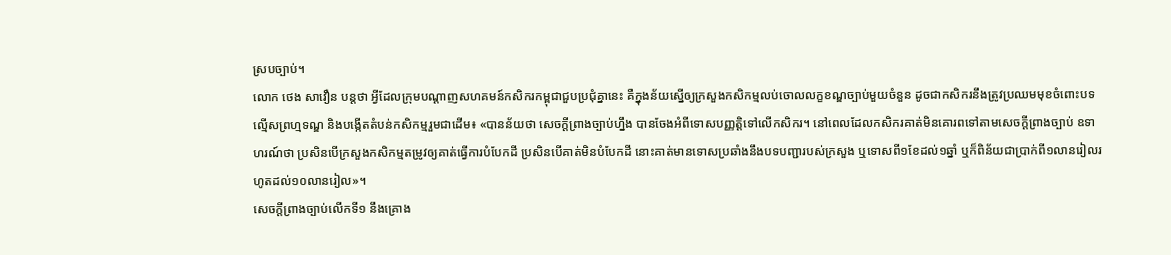ស្របច្បាប់។
លោក ថេង សាវឿន បន្តថា អ្វីដែលក្រុមបណ្ដាញសហគមន៍កសិករកម្ពុជាជួបប្រជុំគ្នានេះ គឺក្នុងន័យស្នើឲ្យក្រសួងកសិកម្មលប់ចោលលក្ខខណ្ឌច្បាប់មួយចំនួន ដូចជាកសិករនឹងត្រូវប្រឈមមុខចំពោះបទល្មើសព្រហ្មទណ្ឌ និងបង្កើតតំបន់កសិកម្មរួមជាដើម៖ «បានន័យថា សេចក្ដីព្រាងច្បាប់ហ្នឹង បានចែងអំពីទោសបញ្ញត្តិទៅលើកសិករ។ នៅពេលដែលកសិករគាត់មិនគោរពទៅតាមសេចក្ដីព្រាងច្បាប់ ឧទាហរណ៍ថា ប្រសិនបើក្រសួងកសិកម្មតម្រូវឲ្យគាត់ធ្វើការបំបែកដី ប្រសិនបើគាត់មិនបំបែកដី នោះគាត់មានទោសប្រឆាំងនឹងបទបញ្ជារបស់ក្រសួង ឬទោសពី១ខែដល់១ឆ្នាំ ឬក៏ពិន័យជាប្រាក់ពី១លានរៀលរហូតដល់១០លានរៀល»។
សេចក្ដីព្រាងច្បាប់លើកទី១ នឹងគ្រោង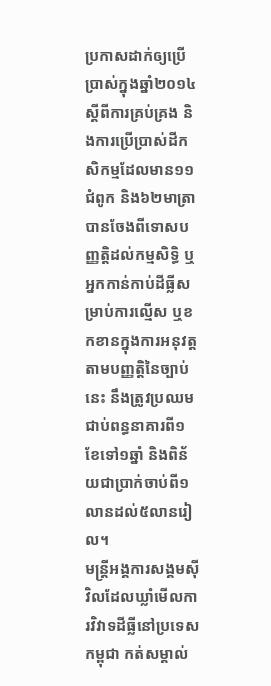ប្រកាសដាក់ឲ្យប្រើប្រាស់ក្នុងឆ្នាំ២០១៤ ស្ដីពីការគ្រប់គ្រង និងការប្រើប្រាស់ដីកសិកម្មដែលមាន១១ជំពូក និង៦២មាត្រា បានចែងពីទោសបញ្ញត្តិដល់កម្មសិទ្ធិ ឬអ្នកកាន់កាប់ដីធ្លីសម្រាប់ការល្មើស ឬខកខានក្នុងការអនុវត្តតាមបញ្ញត្តិនៃច្បាប់នេះ នឹងត្រូវប្រឈមជាប់ពន្ធនាគារពី១ខែទៅ១ឆ្នាំ និងពិន័យជាប្រាក់ចាប់ពី១លានដល់៥លានរៀល។
មន្ត្រីអង្គការសង្គមស៊ីវិលដែលឃ្លាំមើលការវិវាទដីធ្លីនៅប្រទេសកម្ពុជា កត់សម្គាល់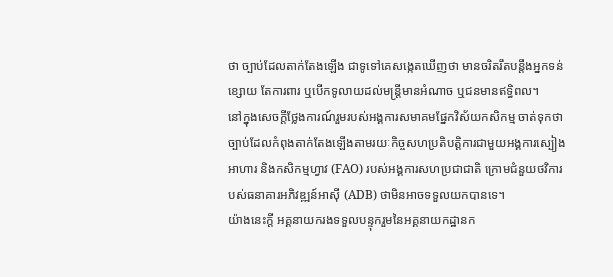ថា ច្បាប់ដែលតាក់តែងឡើង ជាទូទៅគេសង្កេតឃើញថា មានចរិតរឹតបន្តឹងអ្នកទន់ខ្សោយ តែការពារ ឬបើកទូលាយដល់មន្ត្រីមានអំណាច ឬជនមានឥទ្ធិពល។
នៅក្នុងសេចក្ដីថ្លែងការណ៍រួមរបស់អង្គការសមាគមផ្នែកវិស័យកសិកម្ម ចាត់ទុកថា ច្បាប់ដែលកំពុងតាក់តែងឡើងតាមរយៈកិច្ចសហប្រតិបត្តិការជាមួយអង្គការស្បៀងអាហារ និងកសិកម្មហ្វាវ (FAO) របស់អង្គការសហប្រជាជាតិ ក្រោមជំនួយថវិការបស់ធនាគារអភិវឌ្ឍន៍អាស៊ី (ADB) ថាមិនអាចទទួលយកបានទេ។
យ៉ាងនេះក្ដី អគ្គនាយករងទទួលបន្ទុករួមនៃអគ្គនាយកដ្ឋានក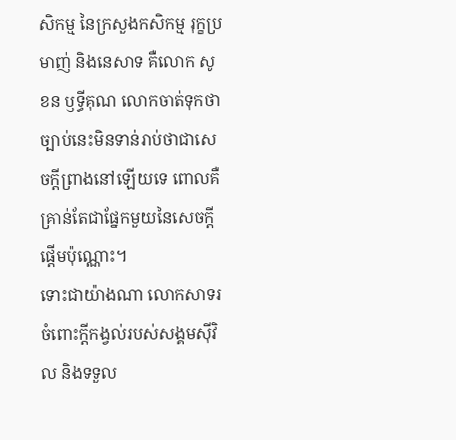សិកម្ម នៃក្រសួងកសិកម្ម រុក្ខប្រមាញ់ និងនេសាទ គឺលោក សូខន ឫទ្ធីគុណ លោកចាត់ទុកថា ច្បាប់នេះមិនទាន់រាប់ថាជាសេចក្ដីព្រាងនៅឡើយទេ ពោលគឺគ្រាន់តែជាផ្នែកមួយនៃសេចក្ដីផ្ដើមប៉ុណ្ណោះ។
ទោះជាយ៉ាងណា លោកសាទរចំពោះក្ដីកង្វល់របស់សង្គមស៊ីវិល និងទទួល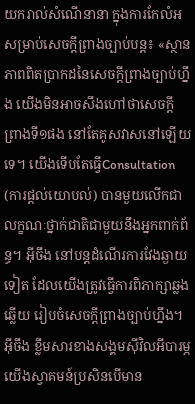យករាល់សំណើនានា ក្នុងការកែលំអសម្រាប់សេចក្ដីព្រាងច្បាប់បន្ត៖ «ស្ថានភាពពិតប្រាកដនៃសេចក្ដីព្រាងច្បាប់ហ្នឹង យើងមិនអាចសឹងហៅថាសេចក្ដីព្រាងទី១ផង នៅតែគូសវាសនៅឡើយទេ។ យើងទើបតែធ្វើConsultation (ការផ្ដល់យោបល់) បានមួយលើកជាលក្ខណៈថ្នាក់ជាតិជាមួយនឹងអ្នកពាក់ព័ន្ធ។ អ៊ីចឹង នៅបន្តដំណើរការវែងឆ្ងាយទៀត ដែលយើងត្រូវធ្វើការពិភាក្សាឆ្លងឆ្លើយ រៀបចំសេចក្ដីព្រាងច្បាប់ហ្នឹង។ អ៊ីចឹង ខ្លឹមសារខាងសង្គមស៊ីវិលអីបារម្ភ យើងស្វាគមន៍ប្រសិនបើមាន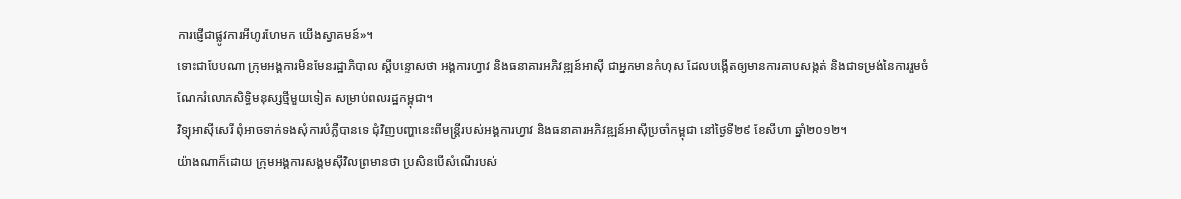ការផ្ញើជាផ្លូវការអីហូរហែមក យើងស្វាគមន៍»។
ទោះជាបែបណា ក្រុមអង្គការមិនមែនរដ្ឋាភិបាល ស្ដីបន្ទោសថា អង្គការហ្វាវ និងធនាគារអភិវឌ្ឍន៍អាស៊ី ជាអ្នកមានកំហុស ដែលបង្កើតឲ្យមានការគាបសង្កត់ និងជាទម្រង់នៃការរួមចំណែករំលោភសិទ្ធិមនុស្សថ្មីមួយទៀត សម្រាប់ពលរដ្ឋកម្ពុជា។
វិទ្យុអាស៊ីសេរី ពុំអាចទាក់ទងសុំការបំភ្លឺបានទេ ជុំវិញបញ្ហានេះពីមន្ត្រីរបស់អង្គការហ្វាវ និងធនាគារអភិវឌ្ឍន៍អាស៊ីប្រចាំកម្ពុជា នៅថ្ងៃទី២៩ ខែសីហា ឆ្នាំ២០១២។
យ៉ាងណាក៏ដោយ ក្រុមអង្គការសង្គមស៊ីវិលព្រមានថា ប្រសិនបើសំណើរបស់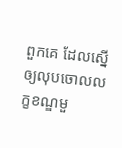ពួកគេ ដែលស្នើឲ្យលុបចោលលក្ខខណ្ឌមួ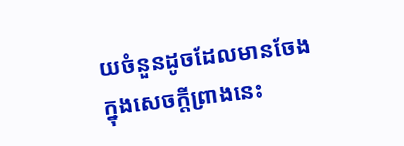យចំនួនដូចដែលមានចែងក្នុងសេចក្តីព្រាងនេះ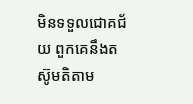មិនទទួលជោគជ័យ ពួកគេនឹងតស៊ូមតិតាម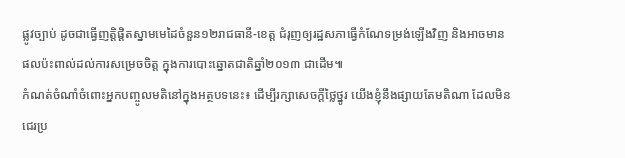ផ្លូវច្បាប់ ដូចជាធ្វើញត្តិផ្ដិតស្នាមមេដៃចំនួន១២រាជធានី-ខេត្ត ជំរុញឲ្យរដ្ឋសភាធ្វើកំណែទម្រង់ឡើងវិញ និងអាចមានផលប៉ះពាល់ដល់ការសម្រេចចិត្ត ក្នុងការបោះឆ្នោតជាតិឆ្នាំ២០១៣ ជាដើម៕
កំណត់ចំណាំចំពោះអ្នកបញ្ចូលមតិនៅក្នុងអត្ថបទនេះ៖ ដើម្បីរក្សាសេចក្ដីថ្លៃថ្នូរ យើងខ្ញុំនឹងផ្សាយតែមតិណា ដែលមិនជេរប្រ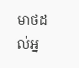មាថដល់អ្ន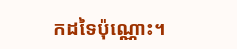កដទៃប៉ុណ្ណោះ។